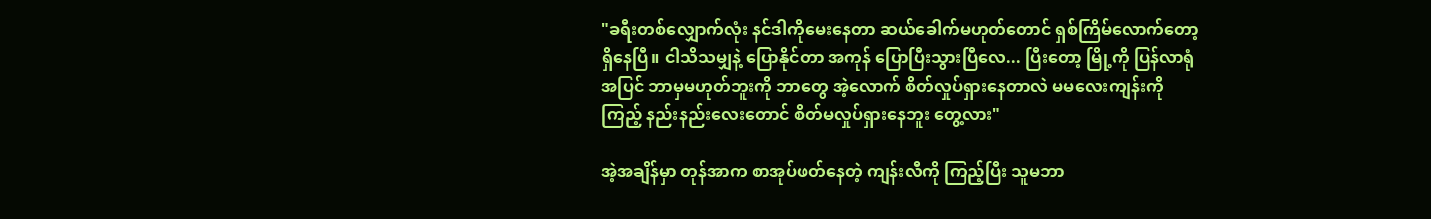"ခရီးတစ်လျှောက်လုံး နင်ဒါကိုမေးနေတာ ဆယ်ခေါက်မဟုတ်တောင် ရှစ်ကြိမ်လောက်တော့ ရှိနေပြီ။ ငါသိသမျှနဲ့ ပြောနိုင်တာ အကုန် ပြောပြီးသွားပြီလေ... ပြီးတော့ မြို့ကို ပြန်လာရုံအပြင် ဘာမှမဟုတ်ဘူးကို ဘာတွေ အဲ့လောက် စိတ်လှုပ်ရှားနေတာလဲ မမလေးကျန်းကို ကြည့် နည်းနည်းလေးတောင် စိတ်မလှုပ်ရှားနေဘူး တွေ့လား"

အဲ့အချိန်မှာ တုန်အာက စာအုပ်ဖတ်နေတဲ့ ကျန်းလီကို ကြည့်ပြီး သူမဘာ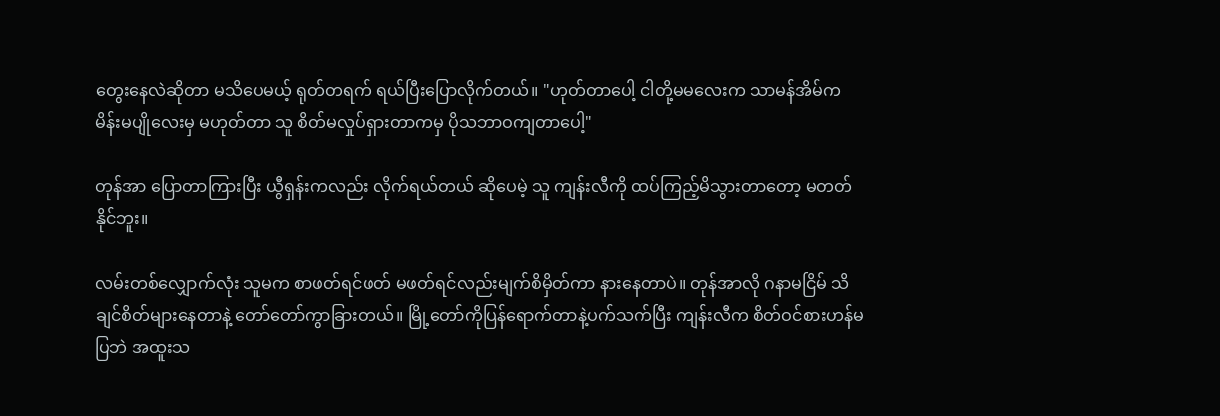တွေးနေလဲဆိုတာ မသိပေမယ့် ရုတ်တရက် ရယ်ပြီးပြောလိုက်တယ်။ "ဟုတ်တာပေါ့ ငါတို့မမလေးက သာမန်အိမ်က မိန်းမပျိုလေးမှ မဟုတ်တာ သူ စိတ်မလှုပ်ရှားတာကမှ ပိုသဘာဝကျတာပေါ့"

တုန်အာ ပြောတာကြားပြီး ယွီရှန်းကလည်း လိုက်ရယ်တယ် ဆိုပေမဲ့ သူ ကျန်းလီကို ထပ်ကြည့်မိသွားတာတော့ မတတ်နိုင်ဘူး။

လမ်းတစ်လျှောက်လုံး သူမက စာဖတ်ရင်ဖတ် မဖတ်ရင်လည်းမျက်စိမှိတ်ကာ နားနေတာပဲ။ တုန်အာလို ဂနာမငြိမ် သိချင်စိတ်များနေတာနဲ့ တော်တော်ကွာခြားတယ်။ မြို့တော်ကိုပြန်ရောက်တာနဲ့ပက်သက်ပြီး ကျန်းလီက စိတ်ဝင်စားဟန်မပြဘဲ အထူးသ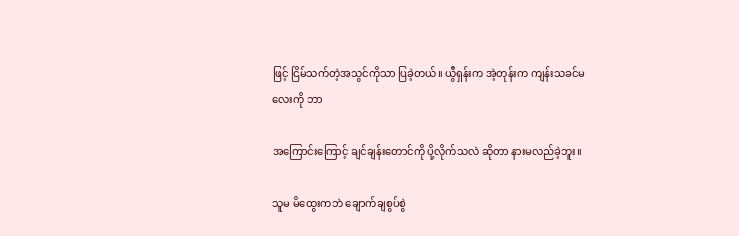ဖြင့် ငြိမ်သက်တဲ့အသွင်ကိုသာ ပြခဲ့တယ်။ ယွီရှန်းက အဲ့တုန်းက ကျန်းသခင်မလေးကို ဘာ

အကြောင်းကြောင့် ချင်ချန်းတောင်ကို ပို့လိုက်သလဲ ဆိုတာ နားမလည်ခဲ့ဘူး။

သူမ မိထွေးကဘဲ ချောက်ချစွပ်စွဲ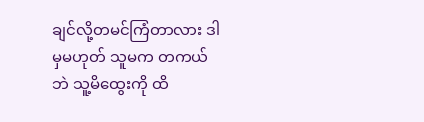ချင်လို့တမင်ကြံတာလား ဒါမှမဟုတ် သူမက တကယ်ဘဲ သူ့မိထွေးကို ထိ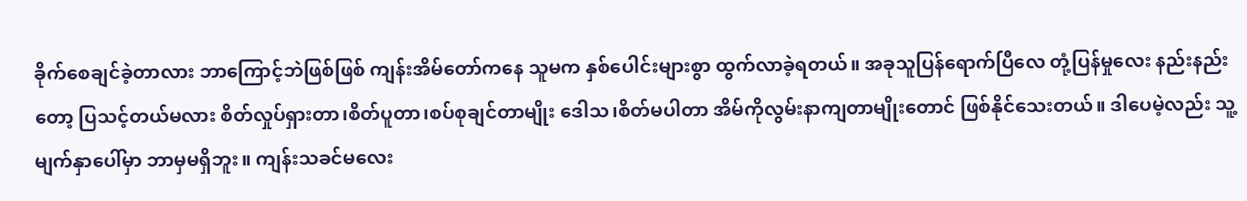ခိုက်စေချင်ခဲ့တာလား ဘာကြောင့်ဘဲဖြစ်ဖြစ် ကျန်းအိမ်တော်ကနေ သူမက နှစ်ပေါင်းများစွာ ထွက်လာခဲ့ရတယ်။ အခုသူပြန်ရောက်ပြီလေ တုံ့ပြန်မှုလေး နည်းနည်းတော့ ပြသင့်တယ်မလား စိတ်လှုပ်ရှားတာ၊စိတ်ပူတာ၊စပ်စုချင်တာမျိုး ဒေါသ၊စိတ်မပါတာ အိမ်ကိုလွမ်းနာကျတာမျိုးတောင် ဖြစ်နိုင်သေးတယ်။ ဒါပေမဲ့လည်း သူ့မျက်နှာပေါ်မှာ ဘာမှမရှိဘူး။ ကျန်းသခင်မလေး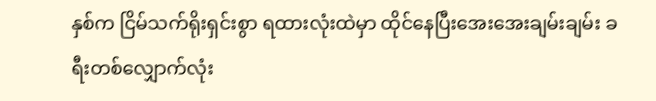နှစ်က ငြိမ်သက်ရိုးရှင်းစွာ ရထားလုံးထဲမှာ ထိုင်နေပြီးအေးအေးချမ်းချမ်း ခရီးတစ်လျှောက်လုံး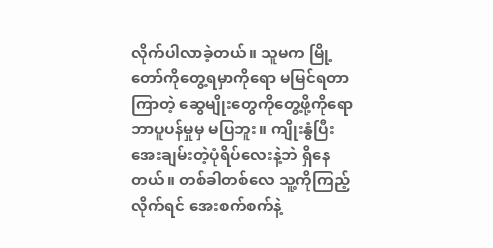လိုက်ပါလာခဲ့တယ်။ သူမက မြို့တော်ကိုတွေ့ရမှာကိုရော မမြင်ရတာကြာတဲ့ ဆွေမျိုးတွေကိုတွေ့ဖို့ကိုရော ဘာပူပန်မှုမှ မပြဘူး။ ကျိုးနွံပြီးအေးချမ်းတဲ့ပုံရိပ်လေးနဲ့ဘဲ ရှိနေတယ်။ တစ်ခါတစ်လေ သူ့ကိုကြည့်လိုက်ရင် အေးစက်စက်နဲ့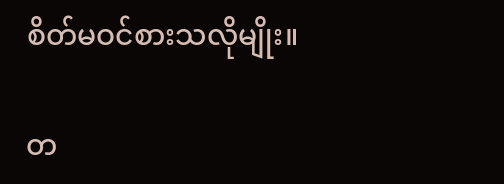စိတ်မဝင်စားသလိုမျိုး။

တ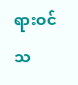ရားဝင်သ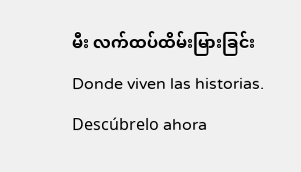မီး လက်ထပ်ထိမ်းမြားခြင်းDonde viven las historias. Descúbrelo ahora